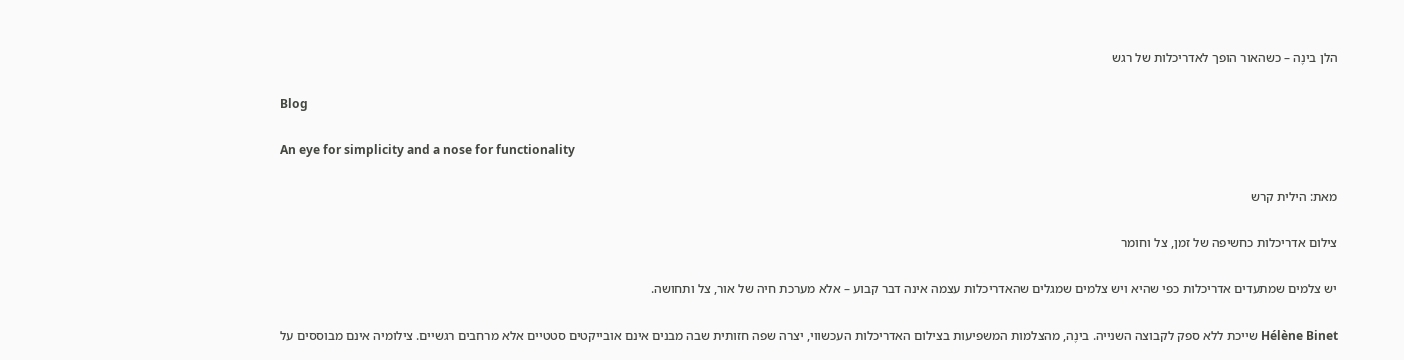הלן בינֶה – כשהאור הופך לאדריכלות של רגש

Blog

An eye for simplicity and a nose for functionality

מאת: הילית קרש

צילום אדריכלות כחשיפה של זמן, צל וחומר

יש צלמים שמתעדים אדריכלות כפי שהיא ויש צלמים שמגלים שהאדריכלות עצמה אינה דבר קבוע – אלא מערכת חיה של אור, צל ותחושה.

Hélène Binet שייכת ללא ספק לקבוצה השנייה. בינֶה, מהצלמות המשפיעות בצילום האדריכלות העכשווי, יצרה שפה חזותית שבה מבנים אינם אובייקטים סטטיים אלא מרחבים רגשיים. צילומיה אינם מבוססים על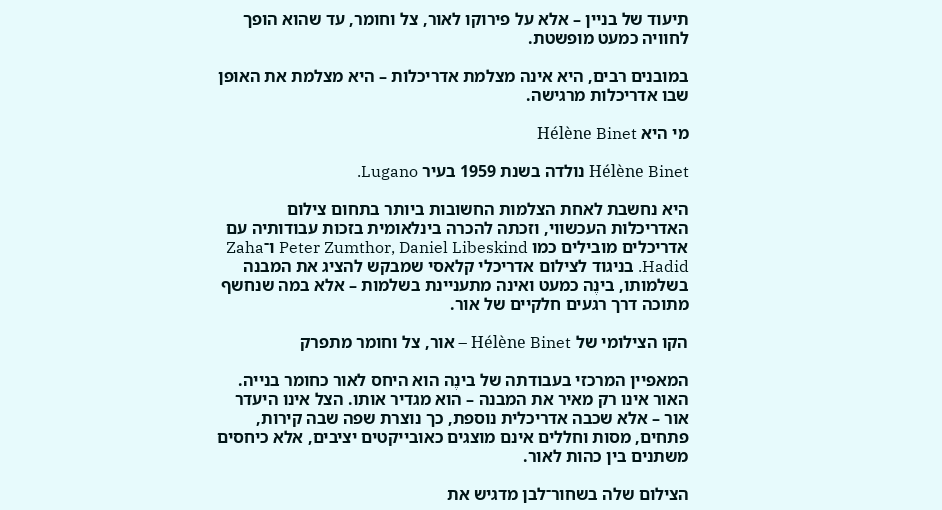תיעוד של בניין – אלא על פירוקו לאור, צל וחומר, עד שהוא הופך לחוויה כמעט מופשטת.

במובנים רבים, היא אינה מצלמת אדריכלות – היא מצלמת את האופן שבו אדריכלות מרגישה.

מי היא Hélène Binet

Hélène Binet נולדה בשנת 1959 בעיר Lugano.

היא נחשבת לאחת הצלמות החשובות ביותר בתחום צילום האדריכלות העכשווי, וזכתה להכרה בינלאומית בזכות עבודותיה עם אדריכלים מובילים כמו Peter Zumthor, Daniel Libeskind ו־Zaha Hadid. בניגוד לצילום אדריכלי קלאסי שמבקש להציג את המבנה בשלמותו, בינֶה כמעט ואינה מתעניינת בשלמות – אלא במה שנחשף מתוכה דרך רגעים חלקיים של אור.

הקו הצילומי של Hélène Binet – אור, צל וחומר מתפרק

המאפיין המרכזי בעבודתה של בינֶה הוא היחס לאור כחומר בנייה. האור אינו רק מאיר את המבנה – הוא מגדיר אותו. הצל אינו היעדר אור – אלא שכבה אדריכלית נוספת, כך נוצרת שפה שבה קירות, פתחים, מסות וחללים אינם מוצגים כאובייקטים יציבים, אלא כיחסים משתנים בין כהות לאור.

הצילום שלה בשחור־לבן מדגיש את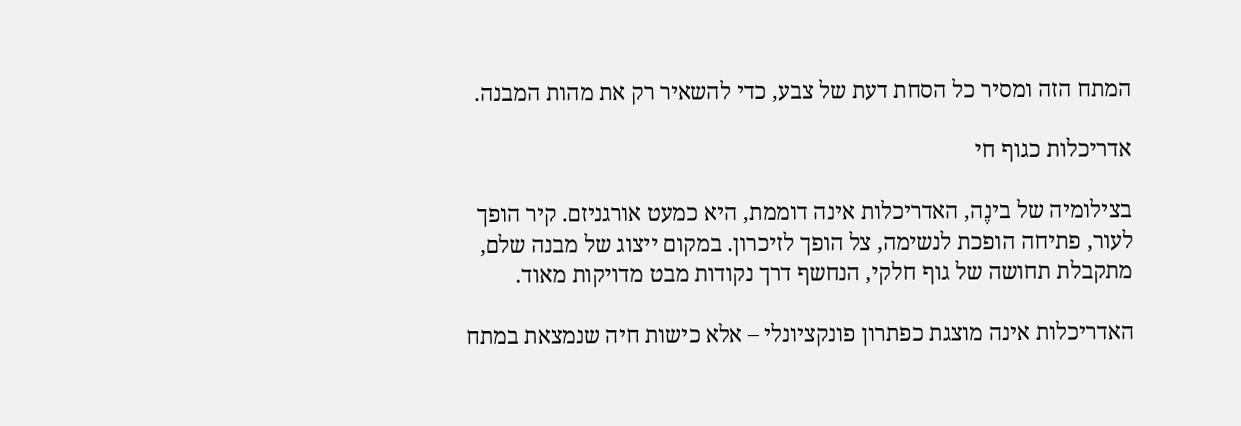המתח הזה ומסיר כל הסחת דעת של צבע, כדי להשאיר רק את מהות המבנה.

אדריכלות כגוף חי

בצילומיה של בינֶה, האדריכלות אינה דוממת, היא כמעט אורגניזם. קיר הופך לעור, פתיחה הופכת לנשימה, צל הופך לזיכרון. במקום ייצוג של מבנה שלם, מתקבלת תחושה של גוף חלקי, הנחשף דרך נקודות מבט מדויקות מאוד.

האדריכלות אינה מוצגת כפתרון פונקציונלי – אלא כישות חיה שנמצאת במתח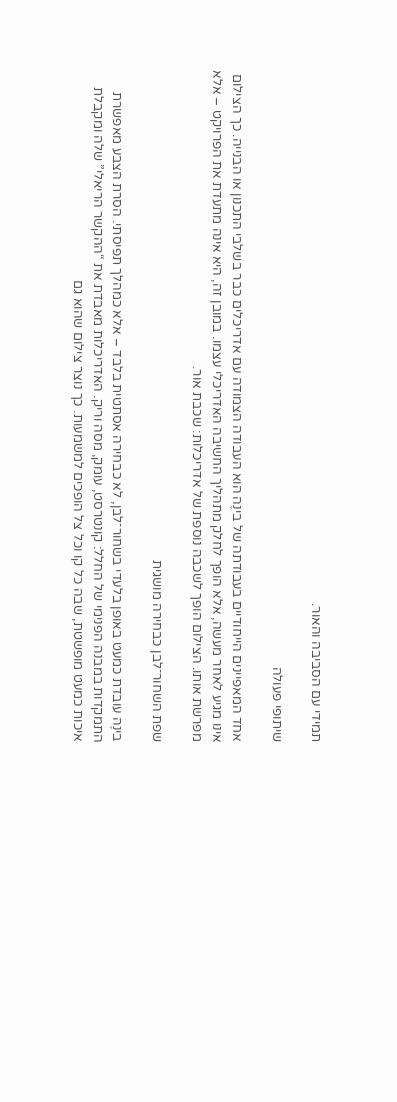תמידי עם הסביבה והאור.

שיתופי פעולה

אחד המאפיינים הייחודיים בעבודתה של בינֶה הוא העבודה הצמודה עם אדריכלים כבר בשלבי התכנון או הבנייה. כך הצילום אינו מגיע לאחר מעשה, אלא הופך לחלק מתהליך החשיבה האדריכלי עצמו. במובן זה, היא אינה מתעדת את הפרויקט – אלא מפרשת אותו. הצילום הופך לשכבה נוספת של אדריכלות: שכבת אור.

שפת השחור־לבן כבחירה מושגית

בינֶה עובדת כמעט באופן בלעדי בשחור־לבן, לא כבחירה אסתטית בלבד – אלא כמהלך תפיסתי. הסרת הצבע מאפשרת התמקדות במבנה הפנימי של החלל: קונטרסט, עומק, מסה וריק. האדריכלות מאבדת את “ההקשר הריאלי” שלה ומקבלת איכות כמעט מופשטת, שבה כל קו וכל צל הופכים למשמעות. כך נוצר צילום שהוא גם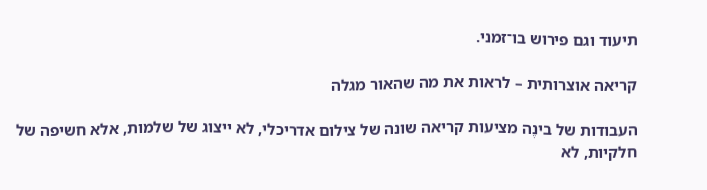תיעוד וגם פירוש בו־זמני.

קריאה אוצרותית – לראות את מה שהאור מגלה

העבודות של בינֶה מציעות קריאה שונה של צילום אדריכלי, לא ייצוג של שלמות, אלא חשיפה של חלקיות, לא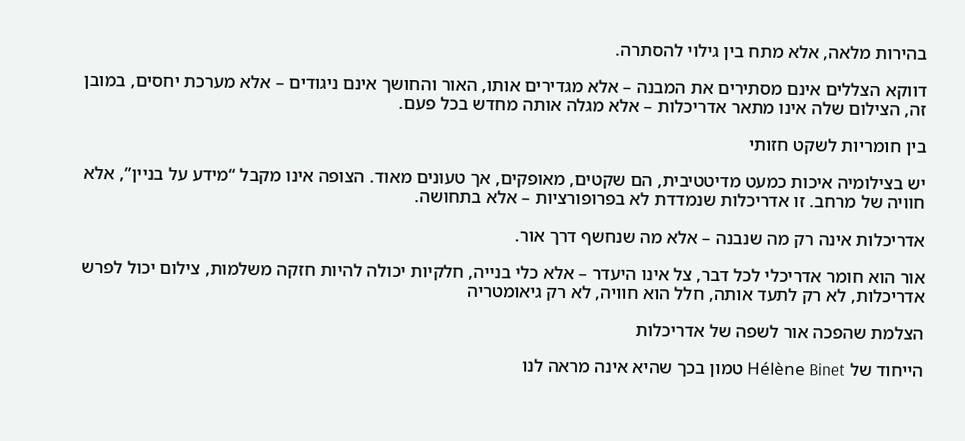בהירות מלאה, אלא מתח בין גילוי להסתרה.

דווקא הצללים אינם מסתירים את המבנה – אלא מגדירים אותו, האור והחושך אינם ניגודים – אלא מערכת יחסים, במובן זה, הצילום שלה אינו מתאר אדריכלות – אלא מגלה אותה מחדש בכל פעם.

בין חומריות לשקט חזותי

יש בצילומיה איכות כמעט מדיטטיבית, הם שקטים, מאופקים, אך טעונים מאוד. הצופה אינו מקבל “מידע על בניין”, אלא חוויה של מרחב. זו אדריכלות שנמדדת לא בפרופורציות – אלא בתחושה.

אדריכלות אינה רק מה שנבנה – אלא מה שנחשף דרך אור.

אור הוא חומר אדריכלי לכל דבר, צל אינו היעדר – אלא כלי בנייה, חלקיות יכולה להיות חזקה משלמות, צילום יכול לפרש אדריכלות, לא רק לתעד אותה, חלל הוא חוויה, לא רק גיאומטריה

הצלמת שהפכה אור לשפה של אדריכלות

הייחוד של Hélène Binet טמון בכך שהיא אינה מראה לנו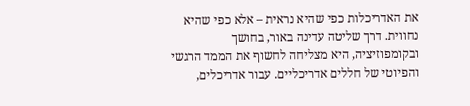את האדריכלות כפי שהיא נראית – אלא כפי שהיא נחווית. דרך שליטה עדינה באור, בחושך ובקומפוזיציה, היא מצליחה לחשוף את הממד הרגשי והפיוטי של חללים אדריכליים. עבור אדריכלים,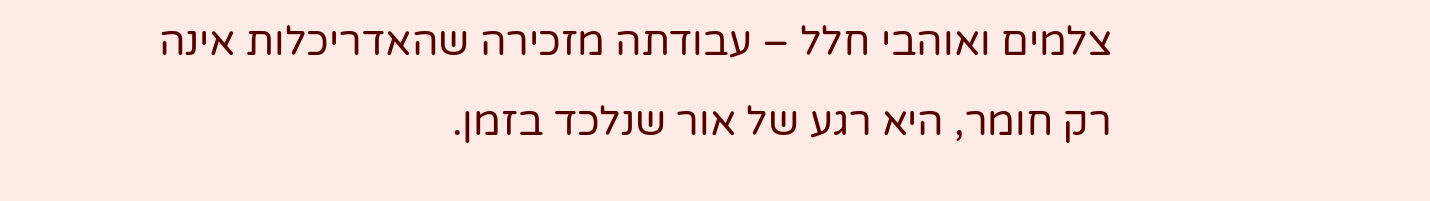צלמים ואוהבי חלל – עבודתה מזכירה שהאדריכלות אינה רק חומר, היא רגע של אור שנלכד בזמן.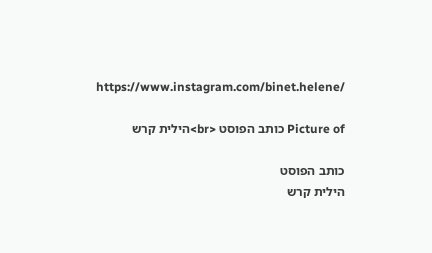https://www.instagram.com/binet.helene/

Picture of כותב הפוסט <br>הילית קרש

כותב הפוסט
הילית קרש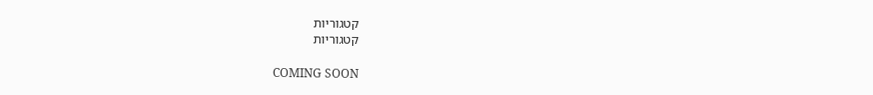קטגוריות
קטגוריות

COMING SOON